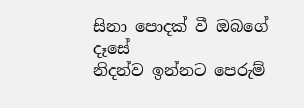සිනා පොදක් වී ඔබගේ දෑසේ
නිදන්ව ඉන්නට පෙරුම්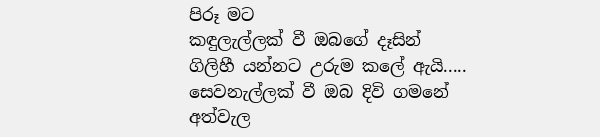පිරූ මට
කඳුලැල්ලක් වී ඔබගේ දෑසින්
ගිලිහී යන්නට උරුම කලේ ඇයි.....
සෙවනැල්ලක් වී ඔබ දිවි ගමනේ
අත්වැල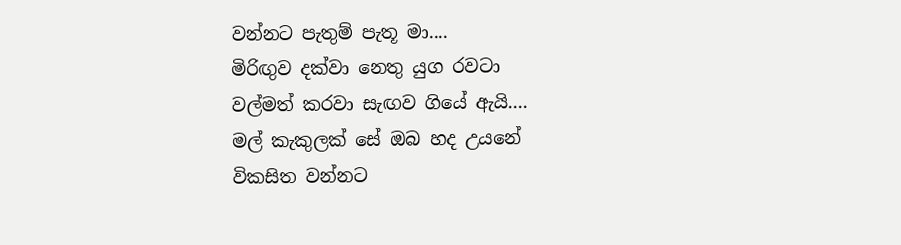වන්නට පැතුම් පැතූ මා....
මිරිඟුව දක්වා නෙතු යුග රවටා
වල්මත් කරවා සැඟව ගියේ ඇයි....
මල් කැකුලක් සේ ඔබ හද උයනේ
විකසිත වන්නට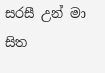සරසී උන් මා
සිත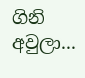ගිනි අවුලා...